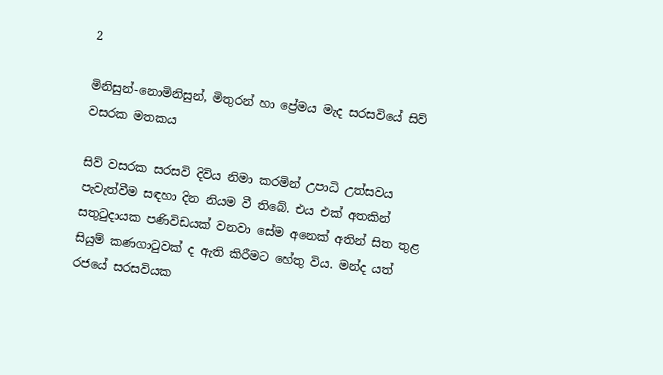2

මිනිසුන්-නොමිනිසුන්, මිතුරන් හා ප්‍රේමය මැද සරසවියේ සිව් වසරක මතකය

සිව් වසරක සරසවි දිවිය නිමා කරමින් උපාධි උත්සවය පැවැත්වීම සඳහා දින නියම වී තිබේ. එය එක් අතකින් සතුටුදායක පණිවිඩයක් වනවා සේම අනෙක් අතින් සිත තුළ සියුම් කණගාටුවක් ද ඇති කිරීමට හේතු විය. මන්ද යත් රජයේ සරසවියක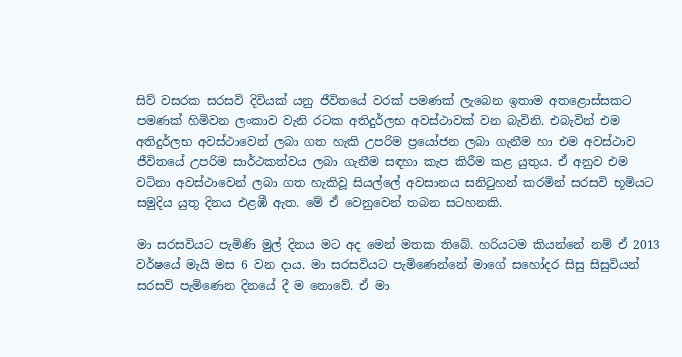සිව් වසරක සරසවි දිවියක් යනු ජීවිතයේ වරක් පමණක් ලැබෙන ඉතාම අතළොස්සකට පමණක් හිමිවන ලංකාව වැනි රටක අතිදුර්ලභ අවස්ථාවක් වන බැවිනි. එබැවින් එම අතිදුර්ලභ අවස්ථාවෙන් ලබා ගත හැකි උපරිම ප්‍රයෝජන ලබා ගැනීම හා එම අවස්ථාව ජීවිතයේ උපරිම සාර්ථකත්වය ලබා ගැනීම සඳහා කැප කිරීම කළ යුතුය. ඒ අනුව එම වටිනා අවස්ථාවෙන් ලබා ගත හැකිවූ සියල්ලේ අවසානය සනිටුහන් කරමින් සරසවි භූමියට සමුදිය යුතු දිනය එළඹී ඇත. මේ ඒ වෙනුවෙන් තබන සටහනකි.

මා සරසවියට පැමිණි මුල් දිනය මට අද මෙන් මතක තිබේ. හරියටම කියන්නේ නම් ඒ 2013 වර්ෂයේ මැයි මස 6 වන දාය. මා සරසවියට පැමිණෙන්නේ මාගේ සහෝදර සිසු සිසුවියන් සරසවි පැමිණෙන දිනයේ දී ම නොවේ. ඒ මා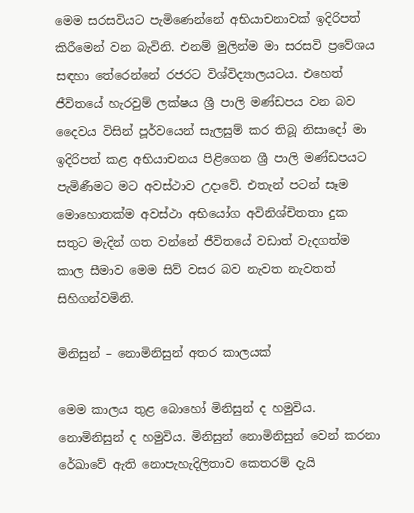මෙම සරසවියට පැමිණෙන්නේ අභියාචනාවක් ඉදිරිපත් කිරීමෙන් වන බැවිනි. එනම් මුලින්ම මා සරසවි ප්‍රවේශය සඳහා තේරෙන්නේ රජරට විශ්විද්‍යාලයටය. එහෙත් ජීවිතයේ හැරවුම් ලක්ෂය ශ්‍රී පාලි මණ්ඩපය වන බව දෛවය විසින් පූර්වයෙන් සැලසුම් කර තිබූ නිසාදෝ මා ඉදිරිපත් කළ අභියාචනය පිළිගෙන ශ්‍රී පාලි මණ්ඩපයට පැමිණීමට මට අවස්ථාව උදාවේ. එතැන් පටන් සෑම මොහොතක්ම අවස්ථා අභියෝග අවිනිශ්චිතතා දුක සතුට මැදින් ගත වන්නේ ජීවිතයේ වඩාත් වැදගත්ම කාල සීමාව මෙම සිව් වසර බව නැවත නැවතත් සිහිගන්වමිනි.

මිනිසුන් – නොමිනිසුන් අතර කාලයක්

මෙම කාලය තුළ බොහෝ මිනිසුන් ද හමුවිය. නොමිනිසුන් ද හමුවිය. මිනිසුන් නොමිනිසුන් වෙන් කරනා රේඛාවේ ඇති නොපැහැදිලිතාව කෙතරම් දැයි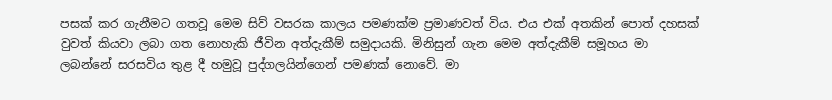පසක් කර ගැනීමට ගතවූ මෙම සිව් වසරක කාලය පමණක්ම ප්‍රමාණවත් විය. එය එක් අතකින් පොත් දහසක් වුවත් කියවා ලබා ගත නොහැකි ජීවින අත්දැකීම් සමුදායකි. මිනිසුන් ගැන මෙම අත්දැකීම් සමූහය මා ලබන්නේ සරසවිය තුළ දී හමුවූ පුද්ගලයින්ගෙන් පමණක් නොවේ. මා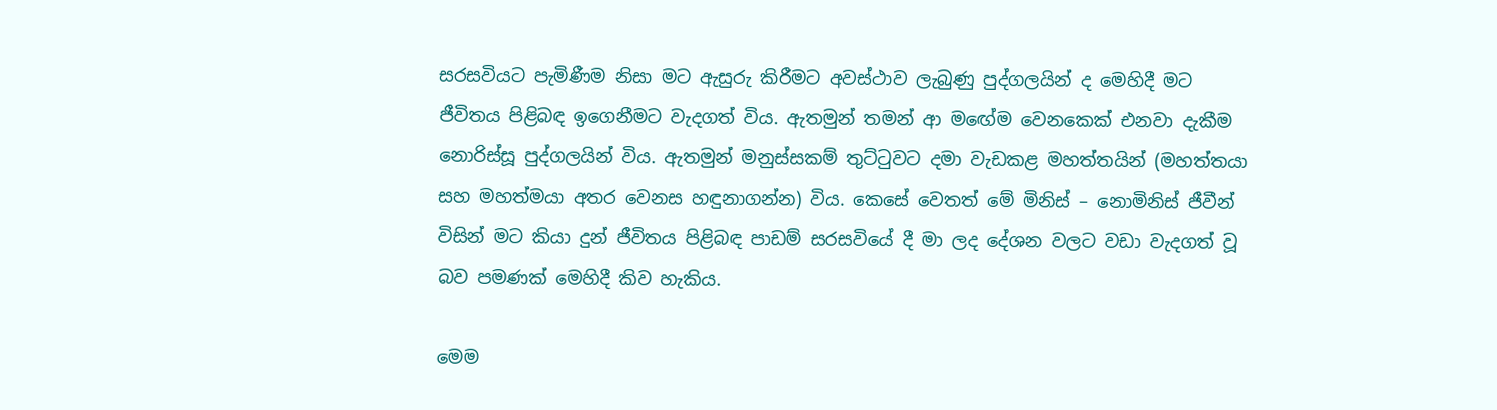සරසවියට පැමිණීම නිසා මට ඇසුරු කිරීමට අවස්ථාව ලැබුණු පුද්ගලයින් ද මෙහිදී මට ජීවිතය පිළිබඳ ඉගෙනීමට වැදගත් විය. ඇතමුන් තමන් ආ මඟේම වෙනකෙක් එනවා දැකීම නොරිස්සූ පුද්ගලයින් විය. ඇතමුන් මනුස්සකම් තුට්ටුවට දමා වැඩකළ මහත්තයින් (මහත්තයා සහ මහත්මයා අතර වෙනස හඳුනාගන්න) විය. කෙසේ වෙතත් මේ මිනිස් – නොමිනිස් ජීවීන් විසින් මට කියා දුන් ජීවිතය පිළිබඳ පාඩම් සරසවියේ දී මා ලද දේශන වලට වඩා වැදගත් වූ බව පමණක් මෙහිදී කිව හැකිය.

මෙම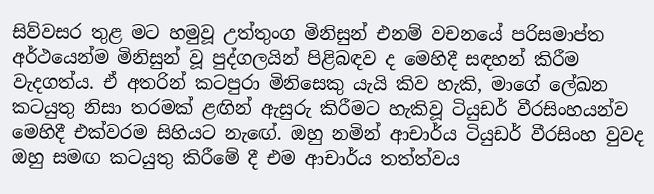සිව්වසර තුළ මට හමුවූ උත්තුංග මිනිසුන් එනම් වචනයේ පරිසමාප්ත අර්ථයෙන්ම මිනිසුන් වූ පුද්ගලයින් පිළිබඳව ද මෙහිදී සඳහන් කිරීම වැදගත්ය. ඒ අතරින් කටපුරා මිනිසෙකු යැයි කිව හැකි, මාගේ ලේඛන කටයුතු නිසා තරමක් ළඟින් ඇසුරු කිරීමට හැකිවූ ටියුඩර් වීරසිංහයන්ව මෙහිදී එක්වරම සිහියට නැඟේ. ඔහු නමින් ආචාර්ය ටියුඩර් වීරසිංහ වුවද ඔහු සමඟ කටයුතු කිරීමේ දී එම ආචාර්ය තත්ත්වය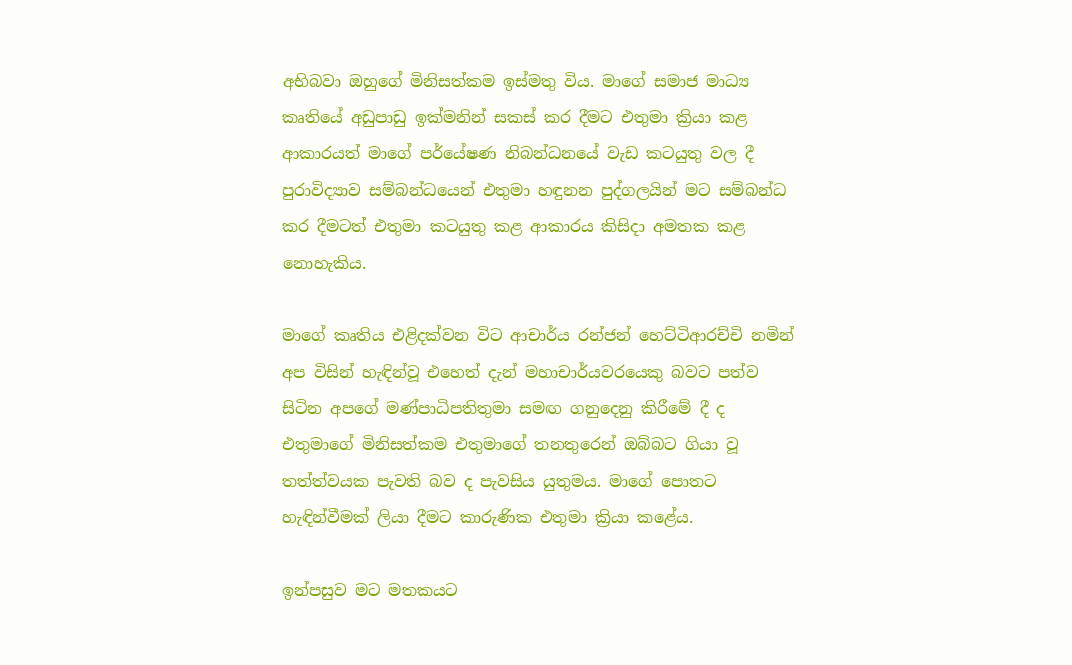අභිබවා ඔහුගේ මිනිසත්කම ඉස්මතු විය. මාගේ සමාජ මාධ්‍ය කෘතියේ අඩුපාඩු ඉක්මනින් සකස් කර දීමට එතුමා ක්‍රියා කළ ආකාරයත් මාගේ පර්යේෂණ නිබන්ධනයේ වැඩ කටයුතු වල දී පුරාවිද්‍යාව සම්බන්ධයෙන් එතුමා හඳුනන පුද්ගලයින් මට සම්බන්ධ කර දීමටත් එතුමා කටයුතු කළ ආකාරය කිසිදා අමතක කළ නොහැකිය.

මාගේ කෘතිය එළිදක්වන විට ආචාර්ය රන්ජන් හෙට්ටිආරච්චි නමින් අප විසින් හැඳින්වූ එහෙත් දැන් මහාචාර්යවරයෙකු බවට පත්ව සිටින අපගේ මණ්පාධිපතිතුමා සමඟ ගනුදෙනු කිරීමේ දී ද එතුමාගේ මිනිසත්කම එතුමාගේ තනතුරෙන් ඔබ්බට ගියා වූ තත්ත්වයක පැවති බව ද පැවසිය යුතුමය. මාගේ පොතට හැඳින්වීමක් ලියා දීමට කාරුණික එතුමා ක්‍රියා කළේය.

ඉන්පසුව මට මතකයට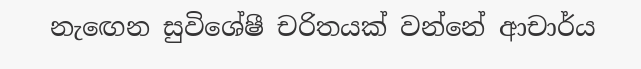නැඟෙන සුවිශේෂී චරිතයක් වන්නේ ආචාර්ය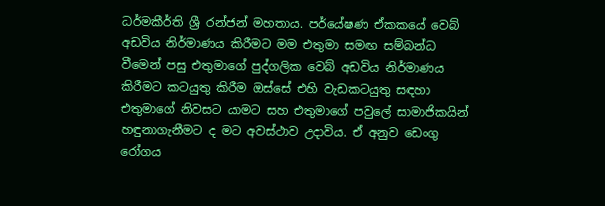ධර්මකීර්ති ශ්‍රී රන්ජන් මහතාය. පර්යේෂණ ඒකකයේ වෙබ් අඩවිය නිර්මාණය කිරීමට මම එතුමා සමඟ සම්බන්ධ වීමෙන් පසු එතුමාගේ පුද්ගලික වෙබ් අඩවිය නිර්මාණය කිරීමට කටයුතු කිරීම ඔස්සේ එහි වැඩකටයුතු සඳහා එතුමාගේ නිවසට යාමට සහ එතුමාගේ පවුලේ සාමාජිකයින් හඳුනාගැනීමට ද මට අවස්ථාව උදාවිය. ඒ අනුව ඩෙංගු රෝගය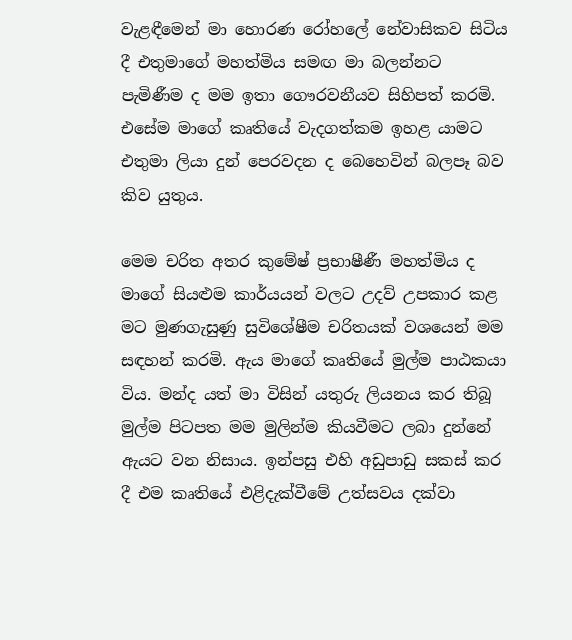වැළඳීමෙන් මා හොරණ රෝහලේ නේවාසිකව සිටිය දී එතුමාගේ මහත්මිය සමඟ මා බලන්නට පැමිණීම ද මම ඉතා ගෞරවනීයව සිහිපත් කරමි. එසේම මාගේ කෘතියේ වැදගත්කම ඉහළ යාමට එතුමා ලියා දුන් පෙරවදන ද බෙහෙවින් බලපෑ බව කිව යුතුය.

මෙම චරිත අතර කුමේෂ් ප්‍රභාෂීණී මහත්මිය ද මාගේ සියළුම කාර්යයන් වලට උදව් උපකාර කළ මට මුණගැසුණු සුවිශේෂීම චරිතයක් වශයෙන් මම සඳහන් කරමි. ඇය මාගේ කෘතියේ මුල්ම පාඨකයා විය. මන්ද යත් මා විසින් යතුරු ලියනය කර තිබූ මුල්ම පිටපත මම මුලින්ම කියවීමට ලබා දුන්නේ ඇයට වන නිසාය. ඉන්පසු එහි අඩුපාඩු සකස් කර දී එම කෘතියේ එළිදැක්වීමේ උත්සවය දක්වා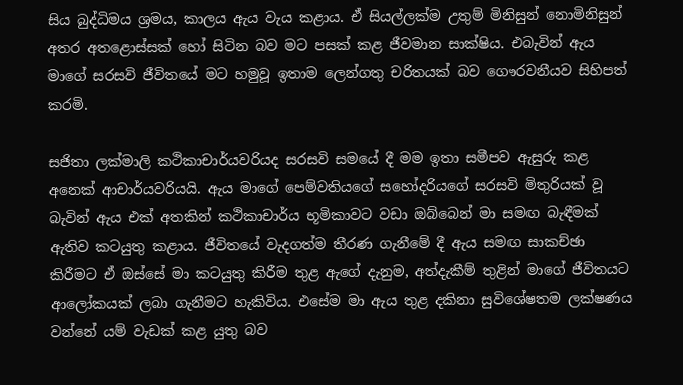සිය බුද්ධිමය ශ්‍රමය, කාලය ඇය වැය කළාය. ඒ සියල්ලක්ම උතුම් මිනිසුන් නොමිනිසුන් අතර අතළොස්සක් හෝ සිටින බව මට පසක් කළ ජීවමාන සාක්ෂිය. එබැවින් ඇය මාගේ සරසවි ජීවිතයේ මට හමුවූ ඉතාම ලෙන්ගතු චරිතයක් බව ගෞරවනීයව සිහිපත් කරමි.

සජිතා ලක්මාලි කථිකාචාර්යවරියද සරසවි සමයේ දී මම ඉතා සමීපව ඇසුරු කළ අනෙක් ආචාර්යවරියයි. ඇය මාගේ පෙම්වතියගේ සහෝදරියගේ සරසවි මිතුරියක් වූ බැවින් ඇය එක් අතකින් කථිකාචාර්ය භූමිකාවට වඩා ඔබ්බෙන් මා සමඟ බැඳීමක් ඇතිව කටයුතු කළාය. ජීවිතයේ වැදගත්ම තීරණ ගැනීමේ දී ඇය සමඟ සාකච්ඡා කිරීමට ඒ ඔස්සේ මා කටයුතු කිරීම තුළ ඇගේ දැනුම, අත්දැකීම් තුළින් මාගේ ජීවිතයට ආලෝකයක් ලබා ගැනීමට හැකිවිය. එසේම මා ඇය තුළ දකිනා සුවිශේෂතම ලක්ෂණය වන්නේ යම් වැඩක් කළ යුතු බව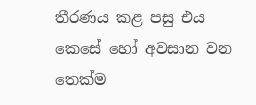තීරණය කළ පසු එය කෙසේ හෝ අවසාන වන තෙක්ම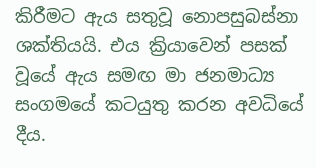කිරීමට ඇය සතුවූ නොපසුබස්නා ශක්තියයි. එය ක්‍රියාවෙන් පසක් වූයේ ඇය සමඟ මා ජනමාධ්‍ය සංගමයේ කටයුතු කරන අවධියේ දීය.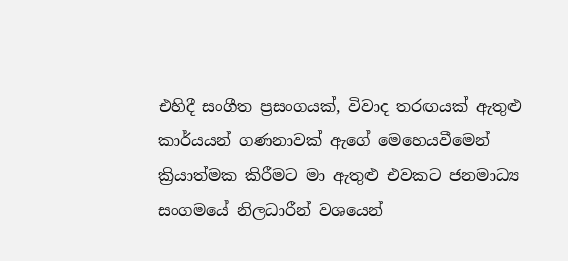එහිදී සංගීත ප්‍රසංගයක්, විවාද තරඟයක් ඇතුළු කාර්යයන් ගණනාවක් ඇගේ මෙහෙයවීමෙන් ක්‍රියාත්මක කිරීමට මා ඇතුළු එවකට ජනමාධ්‍ය සංගමයේ නිලධාරීන් වශයෙන්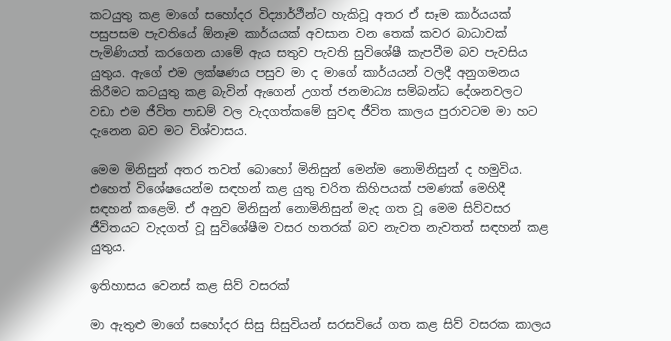කටයුතු කළ මාගේ සහෝදර විද්‍යාර්ථීන්ට හැකිවූ අතර ඒ සෑම කාර්යයක් පසුපසම පැවතියේ ඕනෑම කාර්යයක් අවසාන වන තෙක් කවර බාධාවක් පැමිණියත් කරගෙන යාමේ ඇය සතුව පැවති සුවිශේෂී කැපවීම බව පැවසිය යුතුය. ඇගේ එම ලක්ෂණය පසුව මා ද මාගේ කාර්යයන් වලදී අනුගමනය කිරීමට කටයුතු කළ බැවින් ඇගෙන් උගත් ජනමාධ්‍ය සම්බන්ධ දේශනවලට වඩා එම ජීවිත පාඩම් වල වැදගත්කමේ සුවඳ ජීවිත කාලය පුරාවටම මා හට දැනෙන බව මට විශ්වාසය.

මෙම මිනිසුන් අතර තවත් බොහෝ මිනිසුන් මෙන්ම නොමිනිසුන් ද හමුවිය. එහෙත් විශේෂයෙන්ම සඳහන් කළ යුතු චරිත කිහිපයක් පමණක් මෙහිදී සඳහන් කළෙමි. ඒ අනුව මිනිසුන් නොමිනිසුන් මැද ගත වූ මෙම සිව්වසර ජීවිතයට වැදගත් වූ සුවිශේෂීම වසර හතරක් බව නැවත නැවතත් සඳහන් කළ යුතුය.

ඉතිහාසය වෙනස් කළ සිව් වසරක්

මා ඇතුළු මාගේ සහෝදර සිසු සිසුවියන් සරසවියේ ගත කළ සිව් වසරක කාලය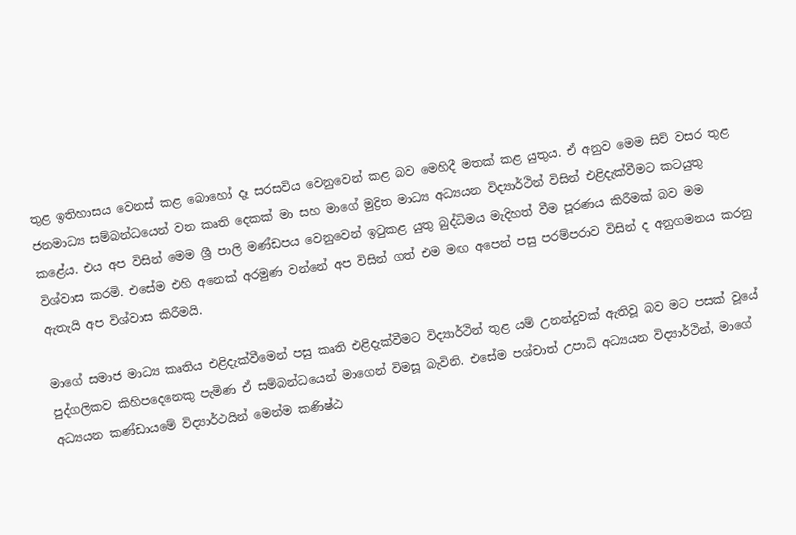තුළ ඉතිහාසය වෙනස් කළ බොහෝ දෑ සරසවිය වෙනුවෙන් කළ බව මෙහිදී මතක් කළ යුතුය. ඒ අනුව මෙම සිව් වසර තුළ ජනමාධ්‍ය සම්බන්ධයෙන් වන කෘති දෙකක් මා සහ මාගේ මුද්‍රිත මාධ්‍ය අධ්‍යයන විද්‍යාර්ථින් විසින් එළිදැක්වීමට කටයුතු කළේය. එය අප විසින් මෙම ශ්‍රී පාලි මණ්ඩපය වෙනුවෙන් ඉටුකළ යුතු බුද්ධිමය මැදිහත් වීම පූරණය කිරීමක් බව මම විශ්වාස කරමි. එසේම එහි අනෙක් අරමුණ වන්නේ අප විසින් ගත් එම මඟ අපෙන් පසු පරම්පරාව විසින් ද අනුගමනය කරනු ඇතැයි අප විශ්වාස කිරීමයි.

මාගේ සමාජ මාධ්‍ය කෘතිය එළිදැක්වීමෙන් පසු කෘති එළිදැක්වීමට විද්‍යාර්ථින් තුළ යම් උනන්දුවක් ඇතිවූ බව මට පසක් වූයේ පුද්ගලිකව කිහිපදෙනෙකු පැමිණ ඒ සම්බන්ධයෙන් මාගෙන් විමසූ බැවිනි. එසේම පශ්චාත් උපාධි අධ්‍යයන විද්‍යාර්ථින්, මාගේ අධ්‍යයන කණ්ඩායමේ විද්‍යාර්ථයින් මෙන්ම කණිෂ්ඨ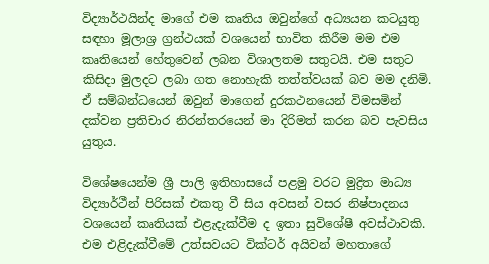විද්‍යාර්ථයින්ද මාගේ එම කෘතිය ඔවුන්ගේ අධ්‍යයන කටයුතු සඳහා මූලාශ්‍ර ග්‍රන්ථයක් වශයෙන් භාවිත කිරීම මම එම කෘතියෙන් හේතුවෙන් ලබන විශාලතම සතුටයි. එම සතුට කිසිදා මුලදට ලබා ගත නොහැකි තත්ත්වයක් බව මම දනිමි. ඒ සම්බන්ධයෙන් ඔවුන් මාගෙන් දුරකථනයෙන් විමසමින් දක්වන ප්‍රතිචාර නිරන්තරයෙන් මා දිරිමත් කරන බව පැවසිය යුතුය.

විශේෂයෙන්ම ශ්‍රී පාලි ඉතිහාසයේ පළමු වරට මුද්‍රිත මාධ්‍ය විද්‍යාර්ථීන් පිරිසක් එකතු වී සිය අවසන් වසර නිෂ්පාදනය වශයෙන් කෘතියක් එළැදැක්වීම ද ඉතා සුවිශේෂී අවස්ථාවකි. එම එළිදැක්වීමේ උත්සවයට වික්ටර් අයිවන් මහතාගේ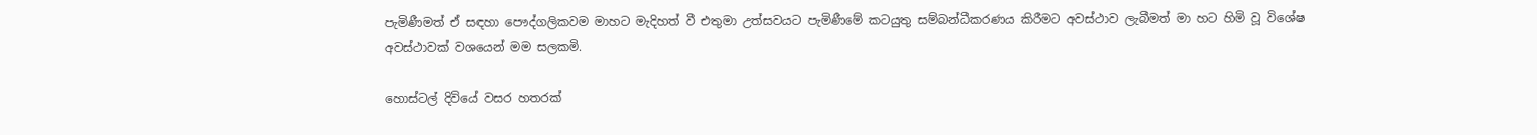පැමිණීමත් ඒ සඳහා පෞද්ගලිකවම මාහට මැදිහත් වී එතුමා උත්සවයට පැමිණීමේ කටයුතු සම්බන්ධීකරණය කිරීමට අවස්ථාව ලැබීමත් මා හට හිමි වූ විශේෂ අවස්ථාවක් වශයෙන් මම සලකමි.

හොස්ටල් දිවියේ වසර හතරක්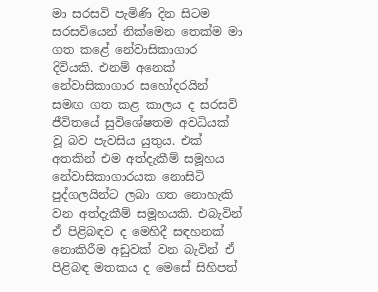මා සරසවි පැමිණි දින සිටම සරසවියෙන් නික්මෙන තෙක්ම මා ගත කළේ නේවාසිකාගාර දිවියකි. එනම් අනෙක් නේවාසිකාගාර සහෝදරයින් සමඟ ගත කළ කාලය ද සරසවි ජීවිතයේ සුවිශේෂතම අවධියක් වූ බව පැවසිය යුතුය. එක් අතකින් එම අත්දැකීම් සමූහය නේවාසිකාගාරයක නොසිටි පුද්ගලයින්ට ලබා ගත නොහැකි වන අත්දැකීම් සමූහයකි. එබැවින් ඒ පිළිබඳව ද මෙහිදී සඳහනක් නොකිරීම අඩුවක් වන බැවින් ඒ පිළිබඳ මතකය ද මෙසේ සිහිපත්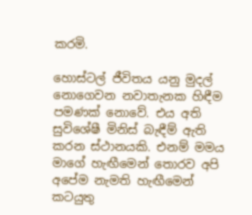කරමි.

හොස්ටල් ජීවිතය යනු මුදල් නොගෙවන නවාතැනක හිඳීම පමණක් නොවේ. එය අති සුවිශේෂී මිනිස් බැඳීම් ඇති කරන ස්ථානයකි. එනම් මමය මාගේ හැඟීමෙන් තොරව අපි අපේම නැමති හැඟීමෙන් කටයුතු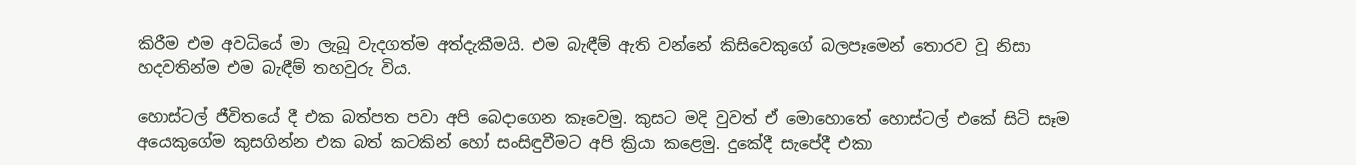කිරීම එම අවධියේ මා ලැබූ වැදගත්ම අත්දැකීමයි. එම බැඳීම් ඇති වන්නේ කිසිවෙකුගේ බලපෑමෙන් තොරව වූ නිසා හදවතින්ම එම බැඳීම් තහවුරු විය.

හොස්ටල් ජීවිතයේ දී එක බත්පත පවා අපි බෙදාගෙන කෑවෙමු. කුසට මදි වුවත් ඒ මොහොතේ හොස්ටල් එකේ සිටි සෑම අයෙකුගේම කුසගින්න එක බත් කටකින් හෝ සංසිඳුවීමට අපි ක්‍රියා කළෙමු. දුකේදී සැපේදී එකා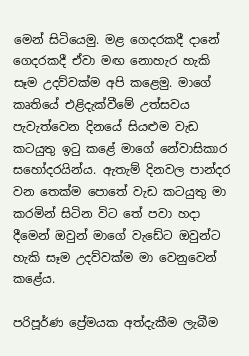මෙන් සිටියෙමු. මළ ගෙදරකදී දානේ ගෙදරකදී ඒවා මඟ නොහැර හැකි සෑම උදව්වක්ම අපි කළෙමු. මාගේ කෘතියේ එළිදැක්වීමේ උත්සවය පැවැත්වෙන දිනයේ සියළුම වැඩ කටයුතු ඉටු කළේ මාගේ නේවාසිකාර සහෝදරයින්ය. ඇතැම් දිනවල පාන්දර වන තෙක්ම පොතේ වැඩ කටයුතු මා කරමින් සිටින විට තේ පවා හදා දීමෙන් ඔවුන් මාගේ වැඩේට ඔවුන්ට හැකි සෑම උදව්වක්ම මා වෙනුවෙන් කළේය.

පරිපූර්ණ ප්‍රේමයක අත්දැකීම ලැබීම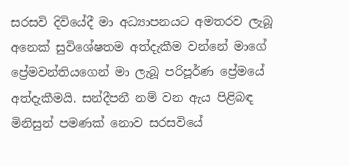සරසවි දිවියේදී මා අධ්‍යාපනයට අමතරව ලැබූ අනෙක් සුවිශේෂතම අත්දැකීම වන්නේ මාගේ ප්‍රේමවන්තියගෙන් මා ලැබූ පරිපූර්ණ ප්‍රේමයේ අත්දැකීමයි. සන්දීපනී නම් වන ඇය පිළිබඳ මිනිසුන් පමණක් නොව සරසවියේ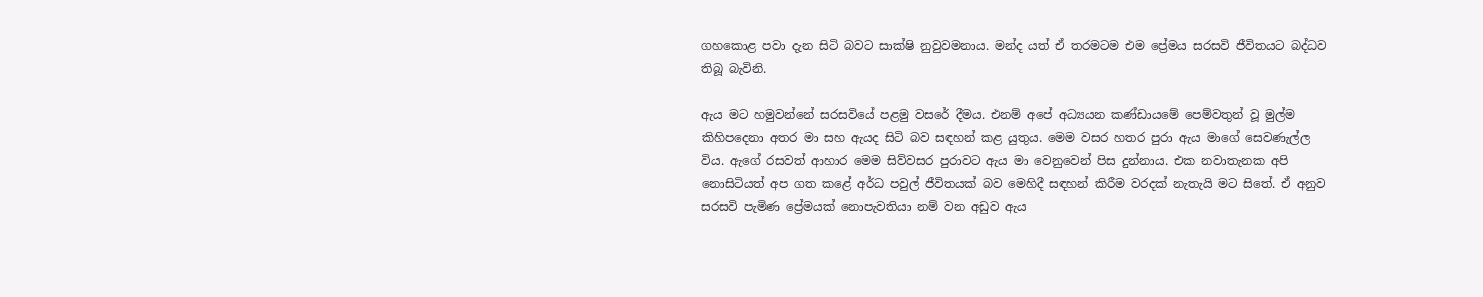ගහකොළ පවා දැන සිටි බවට සාක්ෂි නුවුවමනාය. මන්ද යත් ඒ තරමටම එම ප්‍රේමය සරසවි ජීවිතයට බද්ධව තිබූ බැවිනි.

ඇය මට හමුවන්නේ සරසවියේ පළමු වසරේ දීමය. එනම් අපේ අධ්‍යයන කණ්ඩායමේ පෙම්වතුන් වූ මුල්ම කිහිපදෙනා අතර මා සහ ඇයද සිටි බව සඳහන් කළ යුතුය. මෙම වසර හතර පුරා ඇය මාගේ සෙවණැල්ල විය. ඇගේ රසවත් ආහාර මෙම සිව්වසර පුරාවට ඇය මා වෙනුවෙන් පිස දුන්නාය. එක නවාතැනක අපි නොසිටියත් අප ගත කළේ අර්ධ පවුල් ජීවිතයක් බව මෙහිදී සඳහන් කිරීම වරදක් නැතැයි මට සිතේ. ඒ අනුව සරසවි පැමිණ ප්‍රේමයක් නොපැවතියා නම් වන අඩුව ඇය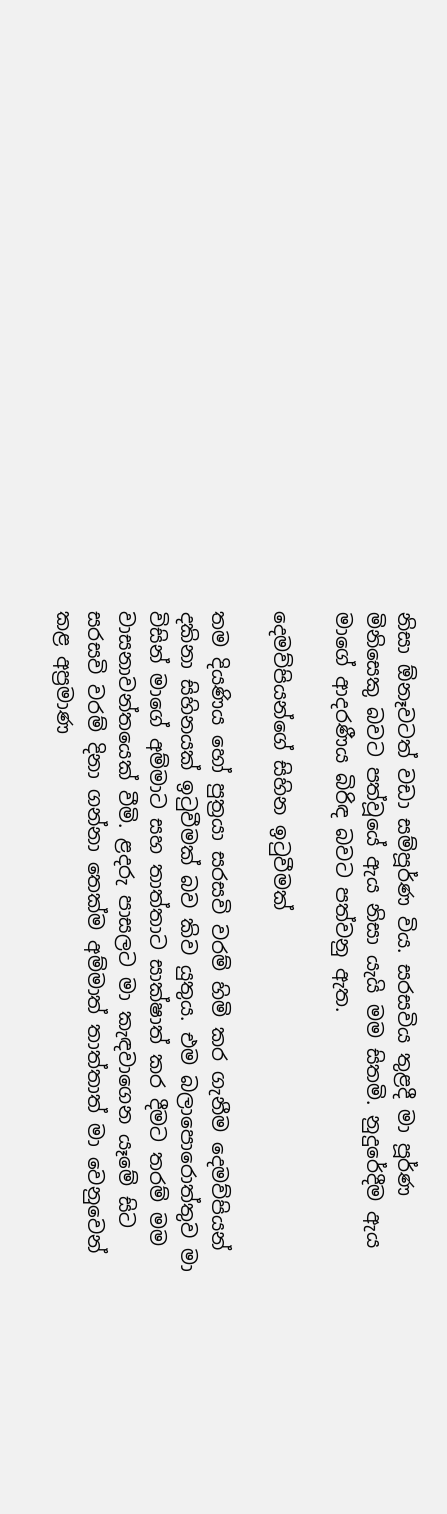නිසා ඕනෑවටත් වඩා සම්පූර්ණ විය. සරසවිය තුළදී මා පූර්ණ මිනිසෙකු බවට පත්වූයේ ඇය නිසා යැයි මම සිතමි. නුදුරේදීම ඇය මාගේ ආදරණීය බිරිඳ බවට පත්වනු ඇත.

දෙමව්පියන්ගේ සිහින ඉටුවීමක්

තම දියණිය හෝ පුත්‍රයා සරසවි වරම් හිමි කර ගැනීම දෙමව්පියන් දකිනා සිහිනයක් ඉටුවීමක් බව කිව යුතුය. එම බලාපොරොත්තුව මා විසින් මාගේ අම්මාට සහ තාත්තාට සාක්ෂාත් කර දීමට තරම් මම වාසනාවන්තයෙක් වීමි. ළදරු පාසලට මා කැඳවාගෙන යෑමේ සිට සරසවි වරම් දිනා ගන්නා තෙක්ම අම්මාත් තාත්තාත් මා වෙනුවෙන් කළ අප්‍රමාණ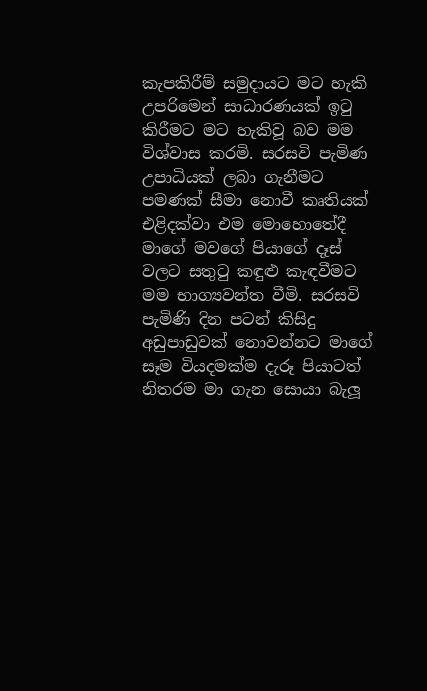කැපකිරීම් සමුදායට මට හැකි උපරිමෙන් සාධාරණයක් ඉටු කිරීමට මට හැකිවූ බව මම විශ්වාස කරමි. සරසවි පැමිණ උපාධියක් ලබා ගැනීමට පමණක් සීමා නොවී කෘතියක් එළිදක්වා එම මොහොතේදී මාගේ මවගේ පියාගේ දෑස් වලට සතුටු කඳුළු කැඳවීමට මම භාග්‍යවන්ත වීමි. සරසවි පැමිණි දින පටන් කිසිදු අඩුපාඩුවක් නොවන්නට මාගේ සෑම වියදමක්ම දැරූ පියාටත් නිතරම මා ගැන සොයා බැලූ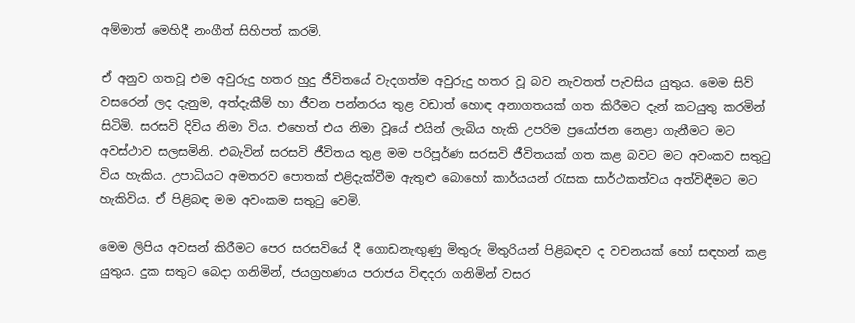අම්මාත් මෙහිදී නංගීත් සිහිපත් කරමි.

ඒ අනුව ගතවූ එම අවුරුදු හතර හුදු ජීවිතයේ වැදගත්ම අවුරුදු හතර වූ බව නැවතත් පැවසිය යුතුය. මෙම සිව් වසරෙන් ලද දැනුම, අත්දැකීම් හා ජීවන පන්නරය තුළ වඩාත් හොඳ අනාගතයක් ගත කිරීමට දැන් කටයුතු කරමින් සිටිමි. සරසවි දිවිය නිමා විය. එහෙත් එය නිමා වූයේ එයින් ලැබිය හැකි උපරිම ප්‍රයෝජන නෙළා ගැනීමට මට අවස්ථාව සලසමිනි. එබැවින් සරසවි ජීවිතය තුළ මම පරිපූර්ණ සරසවි ජීවිතයක් ගත කළ බවට මට අවංකව සතුටු විය හැකිය. උපාධියට අමතරව පොතක් එළිදැක්වීම ඇතුළු බොහෝ කාර්යයන් රැසක සාර්ථකත්වය අත්විඳීමට මට හැකිවිය. ඒ පිළිබඳ මම අවංකම සතුටු වෙමි.

මෙම ලිපිය අවසන් කිරීමට පෙර සරසවියේ දී ගොඩනැඟුණු මිතුරු මිතුරියන් පිළිබඳව ද වචනයක් හෝ සඳහන් කළ යුතුය. දුක සතුට බෙදා ගනිමින්, ජයග්‍රහණය පරාජය විඳදරා ගනිමින් වසර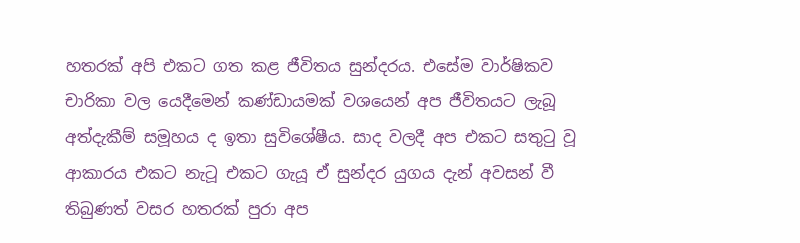හතරක් අපි එකට ගත කළ ජීවිතය සුන්දරය. එසේම වාර්ෂිකව චාරිකා වල යෙදීමෙන් කණ්ඩායමක් වශයෙන් අප ජීවිතයට ලැබූ අත්දැකීම් සමූහය ද ඉතා සුවිශේෂීය. සාද වලදී අප එකට සතුටු වූ ආකාරය එකට නැටූ එකට ගැයූ ඒ සුන්දර යුගය දැන් අවසන් වී තිබුණත් වසර හතරක් පුරා අප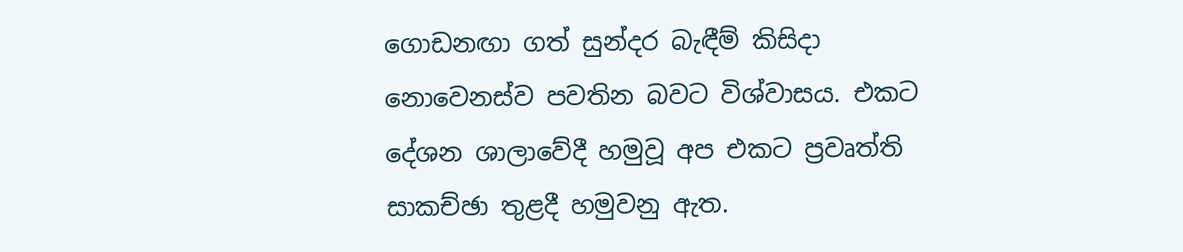ගොඩනඟා ගත් සුන්දර බැඳීම් කිසිදා නොවෙනස්ව පවතින බවට විශ්වාසය. එකට දේශන ශාලාවේදී හමුවූ අප එකට ප්‍රවෘත්ති සාකච්ඡා තුළදී හමුවනු ඇත.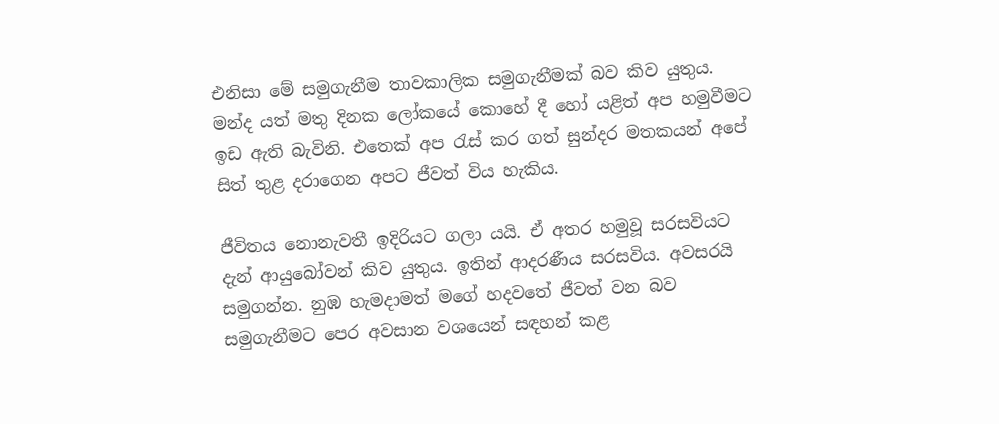එනිසා මේ සමුගැනීම තාවකාලික සමුගැනීමක් බව කිව යුතුය. මන්ද යත් මතු දිනක ලෝකයේ කොහේ දී හෝ යළිත් අප හමුවීමට ඉඩ ඇති බැවිනි. එතෙක් අප රැස් කර ගත් සුන්දර මතකයන් අපේ සිත් තුළ දරාගෙන අපට ජීවත් විය හැකිය.

ජීවිතය නොනැවතී ඉදිරියට ගලා යයි. ඒ අතර හමුවූ සරසවියට දැන් ආයුබෝවන් කිව යුතුය. ඉතින් ආදරණීය සරසවිය. අවසරයි සමුගන්න. නුඹ හැමදාමත් මගේ හදවතේ ජීවත් වන බව සමුගැනීමට පෙර අවසාන වශයෙන් සඳහන් කළ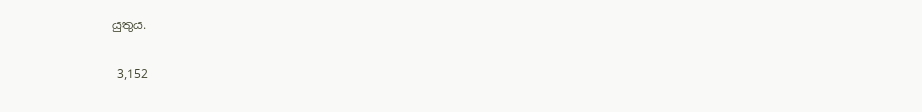යුතුය.

 3,152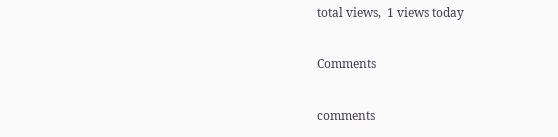total views,  1 views today

Comments

comments